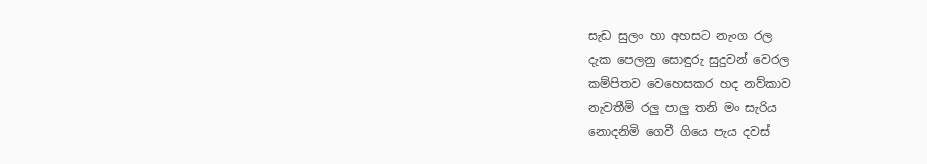සැඩ සුලං හා අහසට නැංග රල
දැක පෙලනු සොඳුරු සුදුවන් වෙරල
කම්පිතව වෙහෙසකර හද නව්කාව
නැවතීමි රලු පාලු තනි මං සැරිය
නොදනිමි ගෙවී ගියෙ පැය දවස්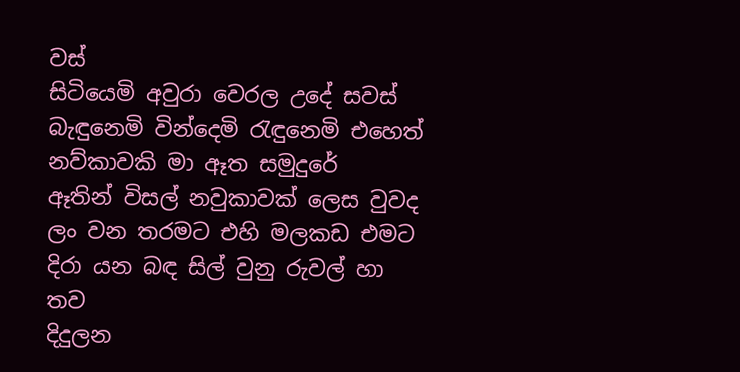වස්
සිටියෙමි අවුරා වෙරල උදේ සවස්
බැඳුනෙමි වින්දෙමි රැඳුනෙමි එහෙත්
නව්කාවකි මා ඈත සමුදුරේ
ඈතින් විසල් නවුකාවක් ලෙස වුවද
ලං වන තරමට එහි මලකඩ එමට
දිරා යන බඳ සිල් වුනු රුවල් හා තව
දිදුලන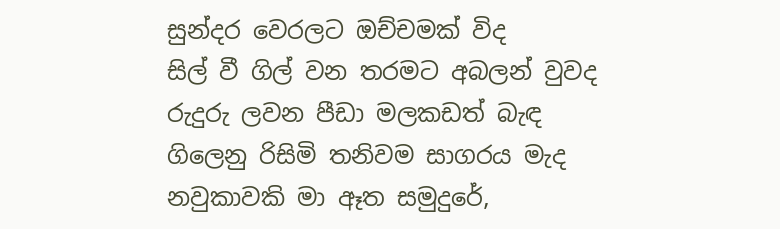සුන්දර වෙරලට ඔච්චමක් විද
සිල් වී ගිල් වන තරමට අබලන් වුවද
රුදුරු ලවන පීඩා මලකඩත් බැඳ
ගිලෙනු රිසිමි තනිවම සාගරය මැද
නවුකාවකි මා ඈත සමුදුරේ,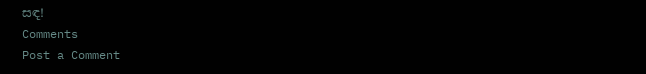සඳ!
Comments
Post a Comment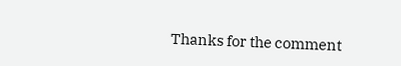Thanks for the comment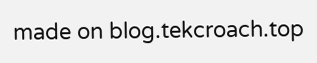made on blog.tekcroach.top